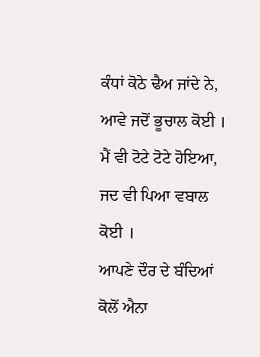ਕੰਧਾਂ ਕੋਠੇ ਢੈਅ ਜਾਂਦੇ ਨੇ, ਆਵੇ ਜਦੋਂ ਭੂਚਾਲ ਕੋਈ ।
ਮੈਂ ਵੀ ਟੋਟੇ ਟੋਟੇ ਹੋਇਆ, ਜਦ ਵੀ ਪਿਆ ਵਬਾਲ ਕੋਈ ।
ਆਪਣੇ ਦੌਰ ਦੇ ਬੰਦਿਆਂ ਕੋਲੋਂ ਐਨਾ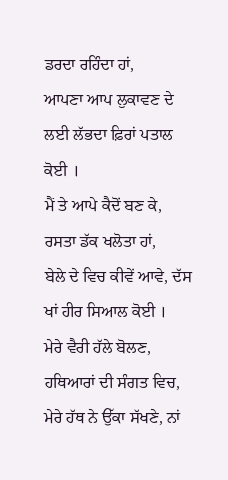ਡਰਦਾ ਰਹਿੰਦਾ ਹਾਂ,
ਆਪਣਾ ਆਪ ਲੁਕਾਵਣ ਦੇ ਲਈ ਲੱਭਦਾ ਫ਼ਿਰਾਂ ਪਤਾਲ ਕੋਈ ।
ਮੈਂ ਤੇ ਆਪੇ ਕੈਦੋਂ ਬਣ ਕੇ, ਰਸਤਾ ਡੱਕ ਖਲੋਤਾ ਹਾਂ,
ਬੇਲੇ ਦੇ ਵਿਚ ਕੀਵੇਂ ਆਵੇ, ਦੱਸ ਖਾਂ ਹੀਰ ਸਿਆਲ ਕੋਈ ।
ਮੇਰੇ ਵੈਰੀ ਹੱਲੇ ਬੋਲਣ, ਹਥਿਆਰਾਂ ਦੀ ਸੰਗਤ ਵਿਚ,
ਮੇਰੇ ਹੱਥ ਨੇ ਉੱਕਾ ਸੱਖਣੇ, ਨਾਂ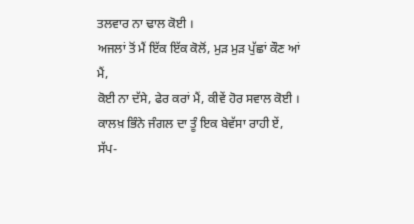ਤਲਵਾਰ ਨਾ ਢਾਲ ਕੋਈ ।
ਅਜਲਾਂ ਤੋਂ ਮੈਂ ਇੱਕ ਇੱਕ ਕੋਲੋਂ, ਮੁੜ ਮੁੜ ਪੁੱਛਾਂ ਕੌਣ ਆਂ ਮੈਂ,
ਕੋਈ ਨਾ ਦੱਸੇ, ਫੇਰ ਕਰਾਂ ਮੈਂ, ਕੀਵੇਂ ਹੋਰ ਸਵਾਲ ਕੋਈ ।
ਕਾਲਖ਼ ਭਿੰਨੇ ਜੰਗਲ ਦਾ ਤੂੰ ਇਕ ਬੇਵੱਸਾ ਰਾਹੀ ਏਂ,
ਸੱਪ-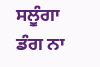ਸਲੂੰਗਾ ਡੰਗ ਨਾ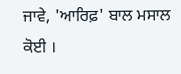ਜਾਵੇ, 'ਆਰਿਫ਼' ਬਾਲ ਮਸਾਲ ਕੋਈ ।